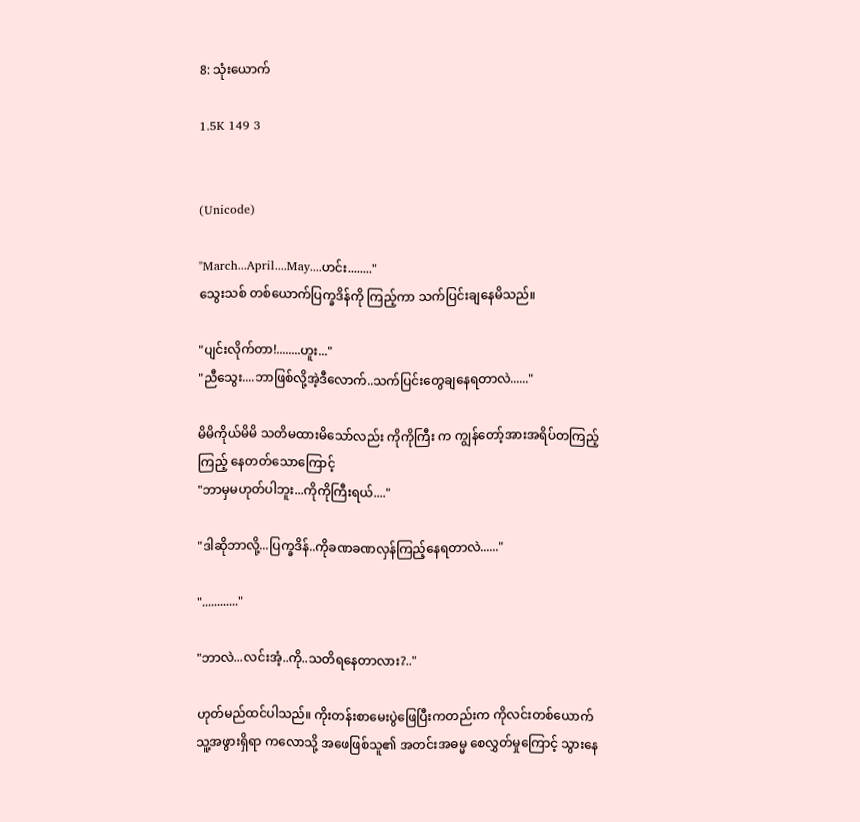8: သုံးယောက်

1.5K 149 3


(Unicode)

"March...April....May....ဟင်း........"
သွေးသစ် တစ်ယောက်ပြက္ခဒိန်ကို ကြည့်ကာ သက်ပြင်းချနေမိသည်။

"ပျင်းလိုက်တာ!........ဟူး..."
"ညီသွေး....ဘာဖြစ်လို့အဲ့ဒီလောက်..သက်ပြင်းတွေချနေရတာလဲ......"

မိမိကိုယ်မိမိ သတိမထားမိသော်လည်း ကိုကိုကြီး က ကျွန်တော့်အားအရိပ်တကြည့်ကြည့် နေတတ်သောကြောင့်
"ဘာမှမဟုတ်ပါဘူး...ကိုကိုကြီးရယ်...."

"ဒါဆိုဘာလို့...ပြက္ခဒိန်..ကိုခဏခဏလှန်ကြည့်နေရတာလဲ......"

"............"

"ဘာလဲ...လင်းအံ့..ကို..သတိရနေတာလား?.."

ဟုတ်မည်ထင်ပါသည်။ ကိုးတန်းစာမေးပွဲဖြေပြီးကတည်းက ကိုလင်းတစ်ယောက် သူ့အဖွားရှိရာ ကလောသို့ အဖေဖြစ်သူ၏ အတင်းအဓမ္မ စေလွှတ်မှုကြောင့် သွားနေ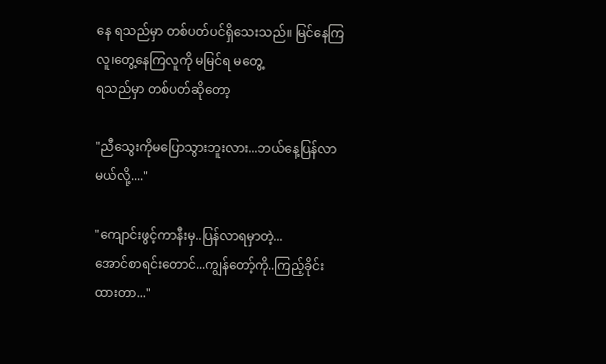နေ ရသည်မှာ တစ်ပတ်ပင်ရှိသေးသည်။ မြင်နေကြလူ၊တွေ့နေကြလူကို မမြင်ရ မတွေ့
ရသည်မှာ တစ်ပတ်ဆိုတော့

"ညီသွေးကိုမပြောသွားဘူးလား...ဘယ်နေ့ပြန်လာမယ်လို့...."

"ကျောင်းဖွင့်ကာနီးမှ..ပြန်လာရမှာတဲ့...
အောင်စာရင်းတောင်...ကျွန်တော့်ကို..ကြည့်ခိုင်းထားတာ..."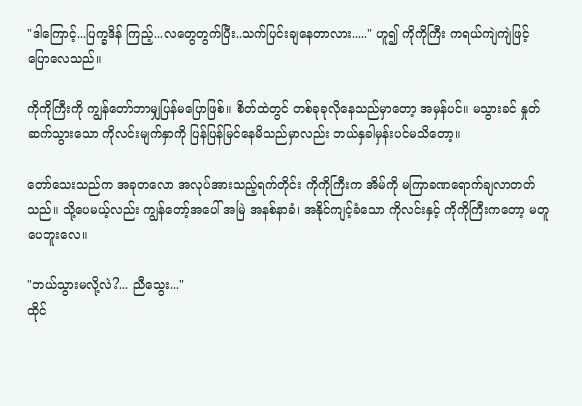"ဒါကြောင့်...ပြက္ခဒိန် ကြည့်...လတွေတွက်ပြီး..သက်ပြင်းချနေတာလား....." ဟူ၍ ကိုကိုကြီး ကရယ်ကျဲကျဲဖြင့် ပြောလေသည်။

ကိုကိုကြီးကို ကျွန်တော်ဘာမျှပြန်မပြောဖြစ်။ စိတ်ထဲတွင် တစ်ခုခုလိုနေသည်မှာတော့ အမှန်ပင်။ မသွားခင် နှုတ်ဆက်သွားသော ကိုလင်းမျက်နှာကို ပြန်ပြန်မြင်နေမိသည်မှာလည်း ဘယ်နှခါမှန်းပင်မသိတော့။

တော်သေးသည်က အခုတလော အလုပ်အားသည့်ရက်တိုင်း ကိုကိုကြီးက အိမ်ကို မကြာခဏရောက်ချလာတတ်သည်။ သို့ပေမယ့်လည်း ကျွန်တော့်အပေါ် အမြဲ အနစ်နာခံ၊ အနိုင်ကျင့်ခံသော ကိုလင်းနှင့် ကိုကိုကြီးကတော့ မတူပေဘူးလေ။

"ဘယ်သွားမလို့လဲ?... ညီသွေး..."
ထိုင်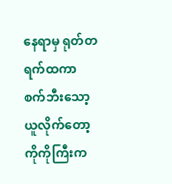နေရာမှ ရုတ်တရက်ထကာ စက်ဘီးသော့ယူလိုက်တော့ ကိုကိုကြီးက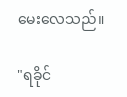မေးလေသည်။

"ရခိုင်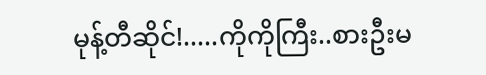မုန့်တီဆိုင်!.....ကိုကိုကြီး..စားဦးမ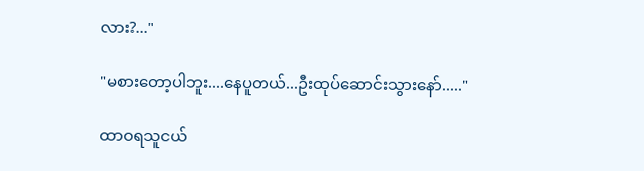လား?..."

"မစားတော့ပါဘူး....နေပူတယ်...ဦးထုပ်ဆောင်းသွားနော်....."

ထာဝရသူငယ်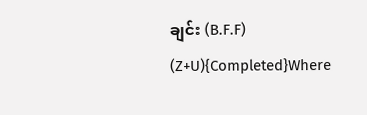ချင်း (B.F.F) (Z+U){Completed}Where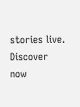stories live. Discover now